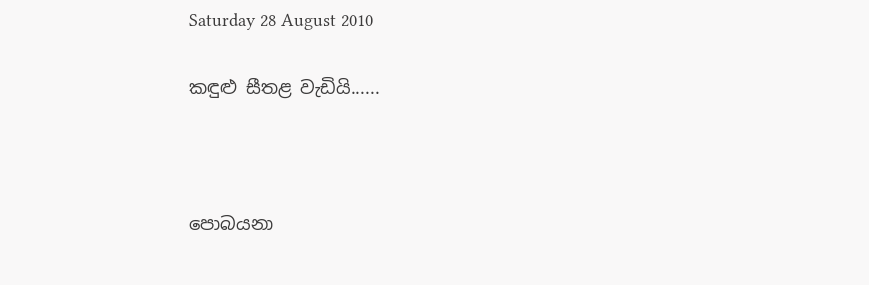Saturday 28 August 2010

කඳුළු සීතළ වැඩියි......



පොබයනා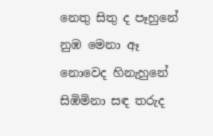නෙතු සිතු ද පෑහුනේ
නුඹ මෙනා ඈ නොවෙද හිනැහුනේ
සිඹිමිනා සඳ තරුද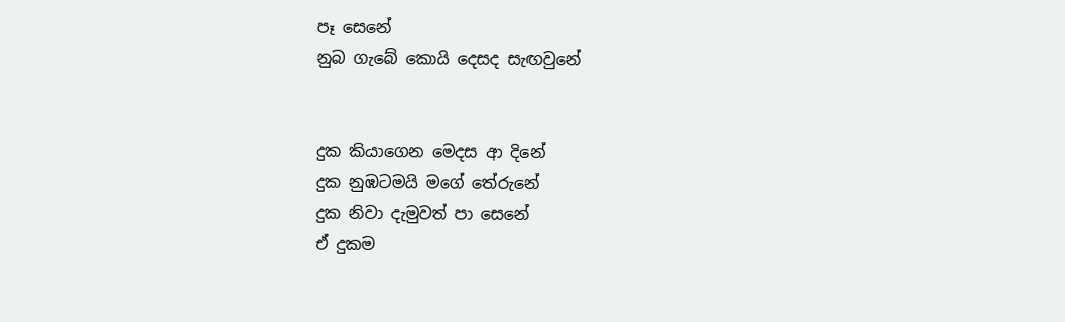පෑ සෙනේ
නුබ ගැබේ කොයි දෙසද සැඟවුනේ


දුක කියාගෙන මෙදස ආ දිනේ
දුක නුඹටමයි මගේ තේරුනේ
දුක නිවා දැමුවත් පා සෙනේ
ඒ දුකම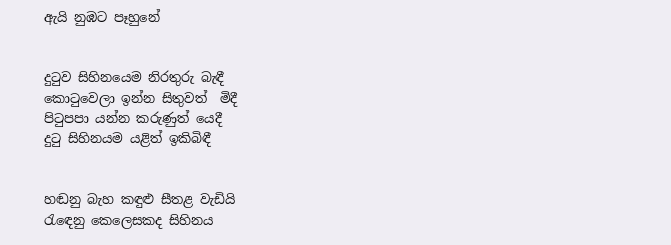ඇයි නුඹට පෑහුනේ


දු‍ටුව සිහිනයෙම නිරතුරු බැඳී
කො‍ටුවෙලා ඉන්න සිතුවත්  මිදී
පි‍ටුපපා යන්න කරුණුත් යෙදී
දු‍ටු සිහිනයම යළිත් ඉකිබිඳී


හඬනු බැහ කඳුළු සීතළ වැඩියි
රැ‍ඳෙනු කෙලෙසකද සිහිනය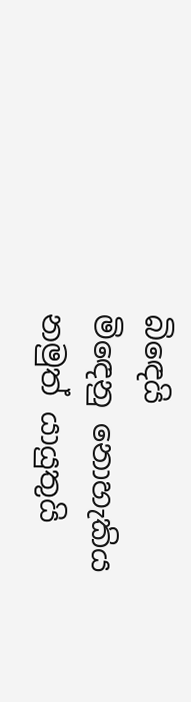බි‍ඳෙයි
මි‍ඳෙනු නොහැකිය නමුත් යායුතුයි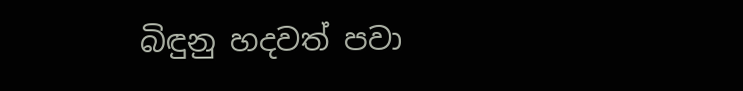බිඳුනු හදවත් පවා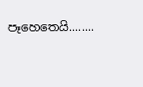පෑහෙතෙයි........